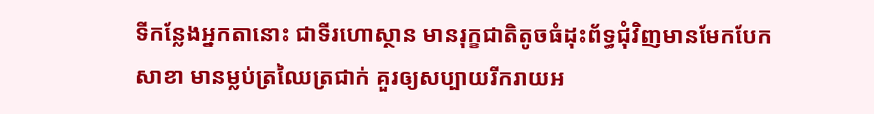ទីកន្លែងអ្នកតានោះ ជាទីរហោស្ថាន មានរុក្ខជាតិតូចធំដុះព័ទ្ធជុំវិញមានមែកបែកសាខា មានម្លប់ត្រឈៃត្រជាក់ គួរឲ្យសប្បាយរីករាយអ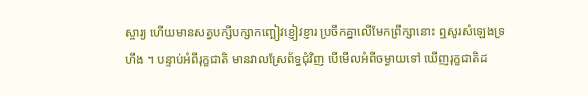ស្ចារ្យ ហើយមានសត្វបក្សីបក្សាកញ្ឆៀវខ្ញៀវខ្ញារ ប្រចឹកគ្នាលើមែកព្រឹក្សានោះ ឮសូរសំឡេងទ្រហឹង ។ បន្ទាប់អំពីរុក្ខជាតិ មានវាលស្រែព័ទ្ធជុំវិញ បើមើលអំពីចម្ងាយទៅ ឃើញរុក្ខជាតិដ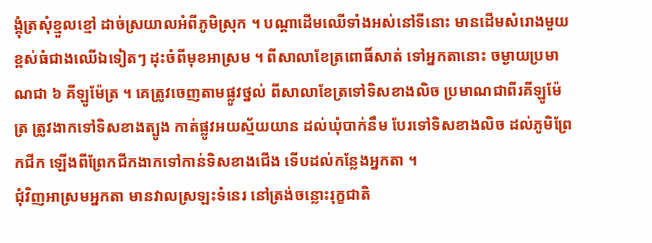ង្គុំត្រសុំខ្មួលខ្មៅ ដាច់ស្រយាលអំពីភូមិស្រុក ។ បណ្ដាដើមឈើទាំងអស់នៅទីនោះ មានដើមសំរោងមួយខ្ពស់ធំជាងឈើឯទៀតៗ ដុះចំពីមុខអាស្រម ។ ពីសាលាខែត្រពោធិ៍សាត់ ទៅអ្នកតានោះ ចម្ងាយប្រមាណជា ៦ គីឡូម៉ែត្រ ។ គេត្រូវចេញតាមផ្លូវថ្នល់ ពីសាលាខែត្រទៅទិសខាងលិច ប្រមាណជាពីរគីឡូម៉ែត្រ ត្រូវងាកទៅទិសខាងត្បូង កាត់ផ្លូវអយស្ម័យយាន ដល់ឃុំបាក់នឹម បែរទៅទិសខាងលិច ដល់ភូមិព្រែកជីក ឡើងពីព្រែកជីកងាកទៅកាន់ទិសខាងជើង ទើបដល់កន្លែងអ្នកតា ។
ជុំវិញអាស្រមអ្នកតា មានវាលស្រឡះទំនេរ នៅត្រង់ចន្លោះរុក្ខជាតិ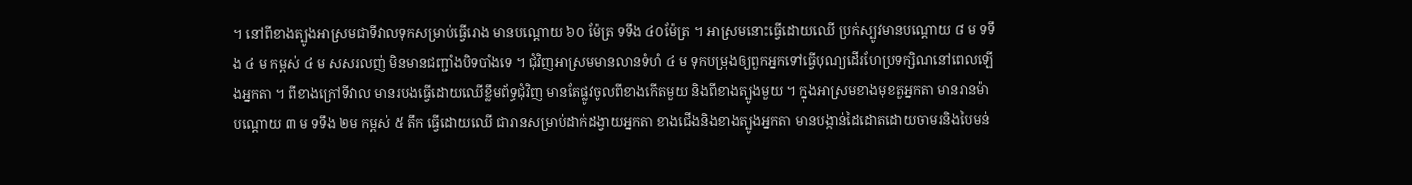។ នៅពីខាងត្បូងអាស្រមជាទីវាលទុកសម្រាប់ធ្វើរោង មានបណ្ដោយ ៦០ ម៉ែត្រ ទទឹង ៤០ម៉ែត្រ ។ អាស្រមនោះធ្វើដោយឈើ ប្រក់ស្បូវមានបណ្ដោយ ៨ ម ទទឹង ៤ ម កម្ពស់ ៤ ម សសរលញ់ មិនមានជញ្ជាំងបិទបាំងទេ ។ ជុំវិញអាស្រមមានលានទំហំ ៤ ម ទុកបម្រុងឲ្យពួកអ្នកទៅធ្វើបុណ្យដើរហែប្រទក្សិណនៅពេលឡើងអ្នកតា ។ ពីខាងក្រៅទីវាល មានរបងធ្វើដោយឈើខ្លឹមព័ទ្ធជុំវិញ មានតែផ្លូវចូលពីខាងកើតមួយ និងពីខាងត្បូងមួយ ។ ក្នុងអាស្រមខាងមុខតួអ្នកតា មានរានម៉ា បណ្ដោយ ៣ ម ទទឹង ២ម កម្ពស់ ៥ តឹក ធ្វើដោយឈើ ជារានសម្រាប់ដាក់ដង្វាយអ្នកតា ខាងជើងនិងខាងត្បូងអ្នកតា មានបង្កាន់ដៃដោតដោយចាមរនិងបៃមន់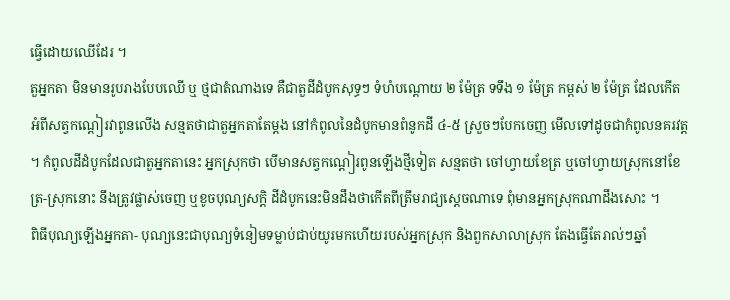ធ្វើដោយឈើដែរ ។
តួអ្នកតា មិនមានរូបរាងបែបឈើ ឬ ថ្មជាតំណាងទេ គឺជាតួដីដំបូកសុទ្ធៗ ទំហំបណ្ដោយ ២ ម៉ែត្រ ទទឹង ១ ម៉ែត្រ កម្ពស់ ២ ម៉ែត្រ ដែលកើតអំពីសត្វកណ្ដៀរវាពូនលើង សន្មតថាជាតួអ្នកតាតែម្ដង នៅកំពូលនៃដំបូកមានពំនូកដី ៤-៥ ស្រួចៗបែកចេញ មើលទៅដូចជាកំពូលនគរវត្ត ។ កំពូលដីដំបូកដែលជាតួអ្នកតានេះ អ្នកស្រុកថា បើមានសត្វកណ្ដៀរពូនឡើងថ្មីទៀត សន្មតថា ចៅហ្វាយខែត្រ ឬចៅហ្វាយស្រុកនៅខែត្រ-ស្រុកនោះ នឹងត្រូវផ្លាស់ចេញ ឬខូចបុណ្យសក្ដិ ដីដំបូកនេះមិនដឹងថាកើតពីត្រឹមរាជ្យស្ដេចណាទេ ពុំមានអ្នកស្រុកណាដឹងសោះ ។
ពិធីបុណ្យឡើងអ្នកតា- បុណ្យនេះជាបុណ្យទំនៀមទម្លាប់ជាប់យូរមកហើយរបស់អ្នកស្រុក និងពួកសាលាស្រុក តែងធ្វើតែរាល់ៗឆ្នាំ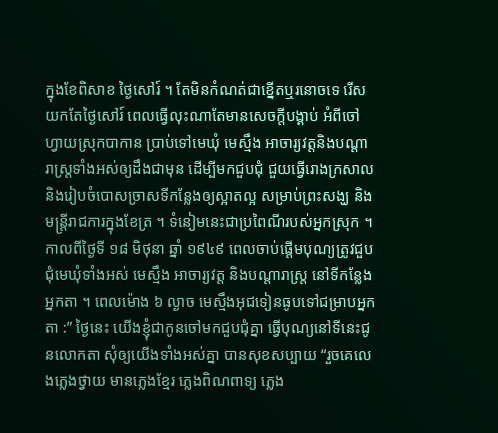ក្នុងខែពិសាខ ថ្ងៃសៅរ៍ ។ តែមិនកំណត់ជាខ្នើតឬរនោចទេ រើសយកតែថ្ងៃសៅរ៍ ពេលធ្វើលុះណាតែមានសេចក្ដីបង្គាប់ អំពីចៅហ្វាយស្រុកបាកាន ប្រាប់ទៅមេឃុំ មេស្មឹង អាចារ្យវត្តនិងបណ្ដារាស្ត្រទាំងអស់ឲ្យដឹងជាមុន ដើម្បីមកជួបជុំ ជួយធ្វើរោងក្រសាល និងរៀបចំបោសច្រាសទីកន្លែងឲ្យស្អាតល្អ សម្រាប់ព្រះសង្ឃ និងមន្ត្រីរាជការក្នុងខែត្រ ។ ទំនៀមនេះជាប្រពៃណីរបស់អ្នកស្រុក ។ កាលពីថ្ងៃទី ១៨ មិថុនា ឆ្នាំ ១៩៤៩ ពេលចាប់ផ្ដើមបុណ្យត្រូវជួបជុំមេឃុំទាំងអស់ មេស្មឹង អាចារ្យវត្ត និងបណ្ដារាស្ត្រ នៅទីកន្លែងអ្នកតា ។ ពេលម៉ោង ៦ ល្ងាច មេស្មឹងអុជទៀនធូបទៅជម្រាបអ្នកតា :” ថ្ងៃនេះ យើងខ្ញុំជាកូនចៅមកជួបជុំគ្នា ធ្វើបុណ្យនៅទីនេះជូនលោកតា សុំឲ្យយើងទាំងអស់គ្នា បានសុខសប្បាយ “រួចគេលេងភ្លេងថ្វាយ មានភ្លេងខ្មែរ ភ្លេងពិណពាទ្យ ភ្លេង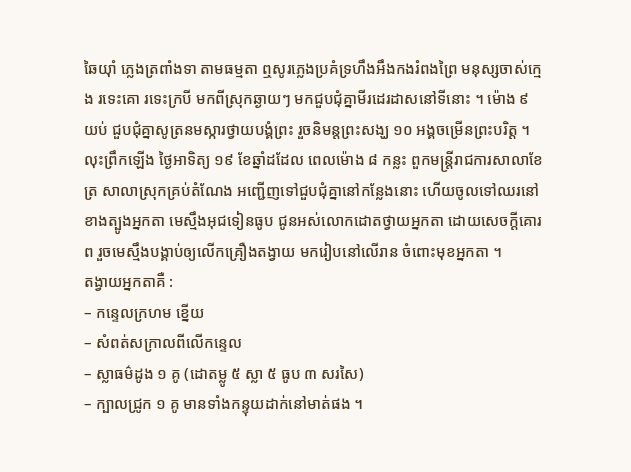ឆៃយ៉ាំ ភ្លេងត្រពាំងទា តាមធម្មតា ឮសូរភ្លេងប្រគំទ្រហឹងអឹងកងរំពងព្រៃ មនុស្សចាស់ក្មេង រទេះគោ រទេះក្របី មកពីស្រុកឆ្ងាយៗ មកជួបជុំគ្នាមីរដេរដាសនៅទីនោះ ។ ម៉ោង ៩ យប់ ជួបជុំគ្នាសូត្រនមស្ការថ្វាយបង្គំព្រះ រួចនិមន្តព្រះសង្ឃ ១០ អង្គចម្រើនព្រះបរិត្ត ។ លុះព្រឹកឡើង ថ្ងៃអាទិត្យ ១៩ ខែឆ្នាំដដែល ពេលម៉ោង ៨ កន្លះ ពួកមន្ត្រីរាជការសាលាខែត្រ សាលាស្រុកគ្រប់តំណែង អញ្ជើញទៅជួបជុំគ្នានៅកន្លែងនោះ ហើយចូលទៅឈរនៅខាងត្បូងអ្នកតា មេស្មឹងអុជទៀនធូប ជូនអស់លោកដោតថ្វាយអ្នកតា ដោយសេចក្ដីគោរព រួចមេស្មឹងបង្គាប់ឲ្យលើកគ្រឿងតង្វាយ មករៀបនៅលើរាន ចំពោះមុខអ្នកតា ។
តង្វាយអ្នកតាគឺ :
– កន្ទេលក្រហម ខ្នើយ
– សំពត់សក្រាលពីលើកន្ទេល
– ស្លាធម៌ដូង ១ គូ (ដោតម្លូ ៥ ស្លា ៥ ធូប ៣ សរសៃ)
– ក្បាលជ្រូក ១ គូ មានទាំងកន្ទុយដាក់នៅមាត់ផង ។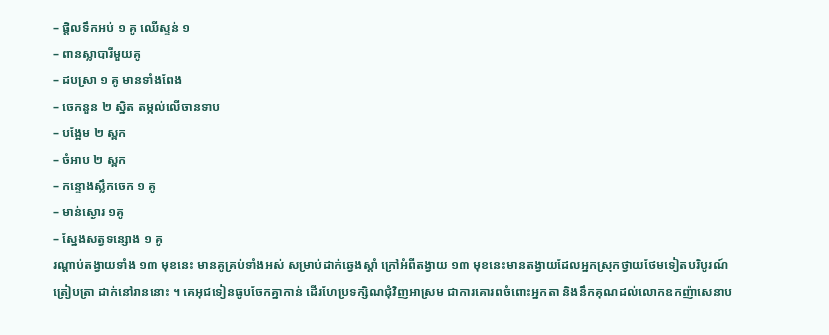– ផ្ដិលទឹកអប់ ១ គូ ឈើស្ទន់ ១
– ពានស្លាបារីមួយគូ
– ដបស្រា ១ គូ មានទាំងពែង
– ចេកនួន ២ ស្និត តម្កល់លើចានទាប
– បង្អែម ២ ស្ពក
– ចំអាប ២ ស្ពក
– កន្ទោងស្លឹកចេក ១ គូ
– មាន់ស្ងោរ ១គូ
– ស្នែងសត្វទន្សោង ១ គូ
រណ្ដាប់តង្វាយទាំង ១៣ មុខនេះ មានគូគ្រប់ទាំងអស់ សម្រាប់ដាក់ឆ្វេងស្ដាំ ក្រៅអំពីតង្វាយ ១៣ មុខនេះមានតង្វាយដែលអ្នកស្រុកថ្វាយថែមទៀតបរិបូរណ៍ត្រៀបត្រា ដាក់នៅរាននោះ ។ គេអុជទៀនធូបចែកគ្នាកាន់ ដើរហែប្រទក្សិណជុំវិញអាស្រម ជាការគោរពចំពោះអ្នកតា និងនឹកគុណដល់លោកឧកញ៉ាសេនាប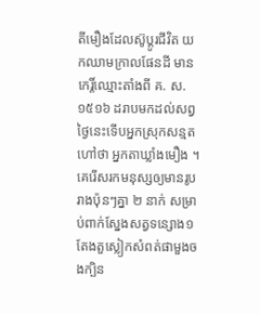តីមឿងដែលស៊ូប្ដូរជីវិត យកឈាមក្រាលផែនដី មានកេរ្តិ៍ឈ្មោះតាំងពី គ. ស. ១៥១៦ ដរាបមកដល់សព្វថ្ងៃនេះទើបអ្នកស្រុកសន្មតហៅថា អ្នកតាឃ្លាំងមឿង ។ គេរើសរកមនុស្សឲ្យមានរូបរាងប៉ុនៗគ្នា ២ នាក់ សម្រាប់ពាក់ស្នែងសត្វទន្សោង១ តែងតួស្លៀកសំពត់ផាមួងចងក្បិន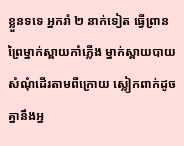ខ្លួនទទេ អ្នករាំ ២ នាក់ទៀត ធ្វើព្រានព្រៃម្នាក់ស្ពាយកាំភ្លើង ម្នាក់ស្ពាយបាយសំណុំដើរតាមពីក្រោយ ស្លៀកពាក់ដូចគ្នានឹងអ្ន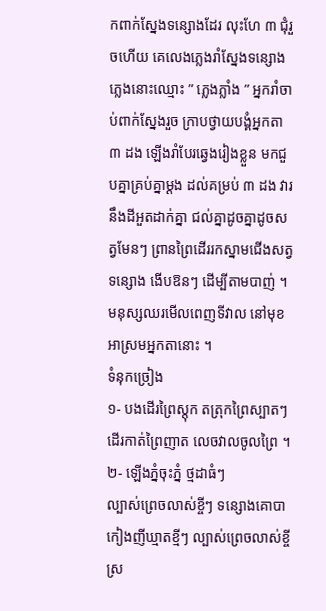កពាក់ស្នែងទន្សោងដែរ លុះហែ ៣ ជុំរួចហើយ គេលេងភ្លេងរាំស្នែងទន្សោង ភ្លេងនោះឈ្មោះ ” ភ្លេងភ្លាំង ” អ្នករាំចាប់ពាក់ស្នែងរួច ក្រាបថ្វាយបង្គំអ្នកតា ៣ ដង ឡើងរាំបែរឆ្វេងរៀងខ្លួន មកជួបគ្នាគ្រប់គ្នាម្ដង ដល់គម្រប់ ៣ ដង វារនឹងដីអួតដាក់គ្នា ជល់គ្នាដូចគ្នាដូចសត្វមែនៗ ព្រានព្រៃដើររកស្នាមជើងសត្វទន្សោង ងើបឱនៗ ដើម្បីតាមបាញ់ ។ មនុស្សឈរមើលពេញទីវាល នៅមុខអាស្រមអ្នកតានោះ ។
ទំនុកច្រៀង
១- បងដើរព្រៃស្តុក តត្រុកព្រៃស្បាតៗ
ដើរកាត់ព្រៃញាត លេចវាលចូលព្រៃ ។
២- ឡើងភ្នំចុះភ្នំ ថ្មដាធំៗ
ល្បាស់ព្រេចលាស់ខ្ចីៗ ទន្សោងគោបា
កៀងញីឃ្មាតខ្មីៗ ល្បាស់ព្រេចលាស់ខ្ចី
ស្រ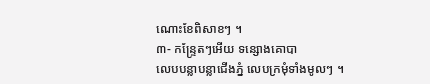ណោះខែពិសាខៗ ។
៣- កន្ទ្រែតៗអើយ ទន្សោងគោបា
លេបបន្លាបន្លាជើងភ្នំ លេបក្រមុំទាំងមូលៗ ។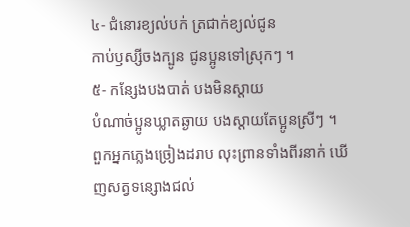៤- ជំនោរខ្យល់បក់ ត្រជាក់ខ្យល់ជូន
កាប់ឫស្សីចងក្បូន ជូនប្អូនទៅស្រុកៗ ។
៥- កន្សែងបងបាត់ បងមិនស្ដាយ
បំណាច់ប្អូនឃ្លាតឆ្ងាយ បងស្ដាយតែប្អូនស្រីៗ ។
ពួកអ្នកភ្លេងច្រៀងដរាប លុះព្រានទាំងពីរនាក់ ឃើញសត្វទន្សោងជល់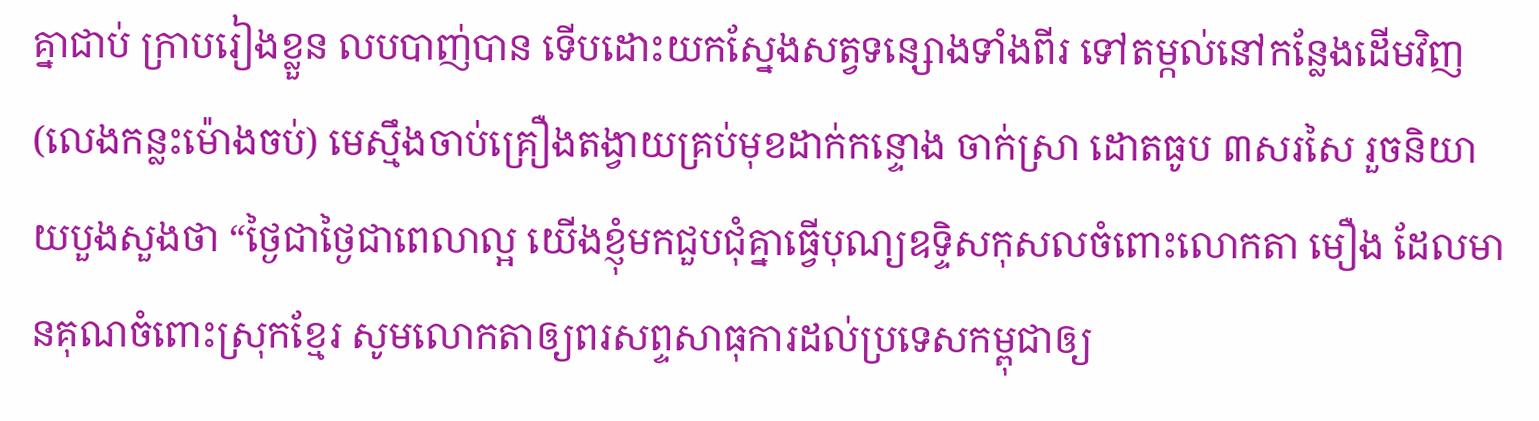គ្នាជាប់ ក្រាបរៀងខ្លួន លបបាញ់បាន ទើបដោះយកស្នែងសត្វទន្សោងទាំងពីរ ទៅតម្កល់នៅកន្លែងដើមវិញ (លេងកន្លះម៉ោងចប់) មេស្មឹងចាប់គ្រឿងតង្វាយគ្រប់មុខដាក់កន្ទោង ចាក់ស្រា ដោតធូប ៣សរសៃ រួចនិយាយបួងសួងថា “ថ្ងៃជាថ្ងៃជាពេលាល្អ យើងខ្ញុំមកជួបជុំគ្នាធ្វើបុណ្យឧទ្ទិសកុសលចំពោះលោកតា មឿង ដែលមានគុណចំពោះស្រុកខ្មែរ សូមលោកតាឲ្យពរសព្ទសាធុការដល់ប្រទេសកម្ពុជាឲ្យ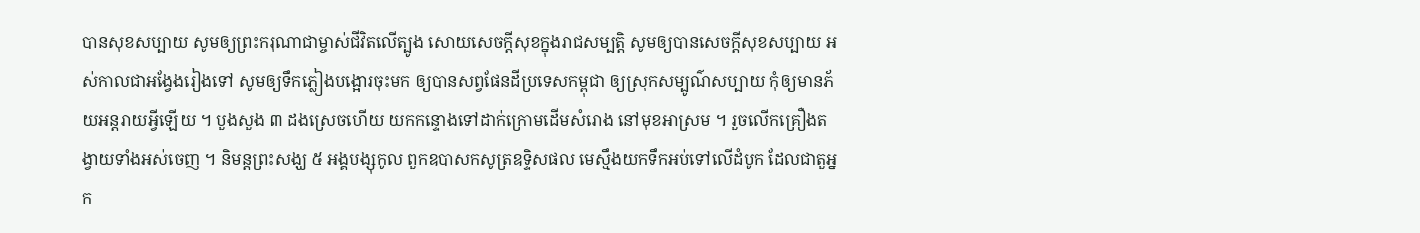បានសុខសប្បាយ សូមឲ្យព្រះករុណាជាម្ចាស់ជីវិតលើត្បូង សោយសេចក្ដីសុខក្នុងរាជសម្បត្តិ សូមឲ្យបានសេចក្ដីសុខសប្បាយ អស់កាលជាអង្វែងរៀងទៅ សូមឲ្យទឹកភ្លៀងបង្អោរចុះមក ឲ្យបានសព្វផែនដីប្រទេសកម្ពុជា ឲ្យស្រុកសម្បូណ៌សប្បាយ កុំឲ្យមានភ័យអន្តរាយអ្វីឡើយ ។ បួងសួង ៣ ដងស្រេចហើយ យកកន្ទោងទៅដាក់ក្រោមដើមសំរោង នៅមុខអាស្រម ។ រួចលើកគ្រឿងតង្វាយទាំងអស់ចេញ ។ និមន្តព្រះសង្ឃ ៥ អង្គបង្សុកូល ពួកឧបាសកសូត្រឧទ្ទិសផល មេស្មឹងយកទឹកអប់ទៅលើដំបូក ដែលជាតួអ្នក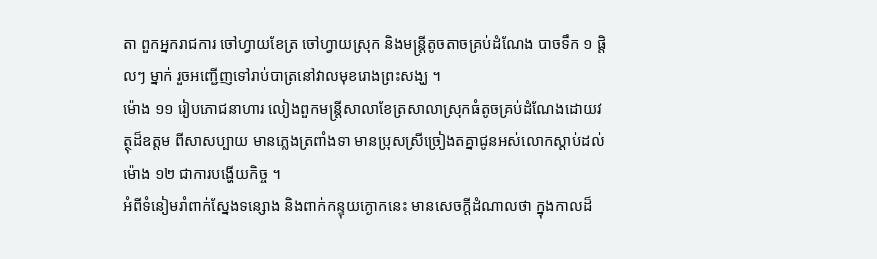តា ពួកអ្នករាជការ ចៅហ្វាយខែត្រ ចៅហ្វាយស្រុក និងមន្ត្រីតូចតាចគ្រប់ដំណែង បាចទឹក ១ ផ្តិលៗ ម្នាក់ រួចអញ្ជើញទៅរាប់បាត្រនៅវាលមុខរោងព្រះសង្ឃ ។
ម៉ោង ១១ រៀបភោជនាហារ លៀងពួកមន្ត្រីសាលាខែត្រសាលាស្រុកធំតូចគ្រប់ដំណែងដោយវត្ថុដ៏ឧត្ដម ពីសាសប្បាយ មានភ្លេងត្រពាំងទា មានប្រុសស្រីច្រៀងតគ្នាជូនអស់លោកស្ដាប់ដល់ម៉ោង ១២ ជាការបង្ហើយកិច្ច ។
អំពីទំនៀមរាំពាក់ស្នែងទន្សោង និងពាក់កន្ទុយក្ងោកនេះ មានសេចក្ដីដំណាលថា ក្នុងកាលដ៏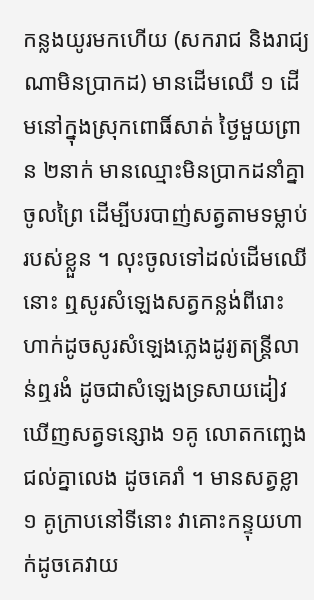កន្លងយូរមកហើយ (សករាជ និងរាជ្យណាមិនប្រាកដ) មានដើមឈើ ១ ដើមនៅក្នុងស្រុកពោធិ៍សាត់ ថ្ងៃមួយព្រាន ២នាក់ មានឈ្មោះមិនប្រាកដនាំគ្នាចូលព្រៃ ដើម្បីបរបាញ់សត្វតាមទម្លាប់របស់ខ្លួន ។ លុះចូលទៅដល់ដើមឈើនោះ ឮសូរសំឡេងសត្វកន្លង់ពីរោះ ហាក់ដូចសូរសំឡេងភ្លេងដូរ្យតន្ត្រីលាន់ឮរងំ ដូចជាសំឡេងទ្រសាយដៀវ ឃើញសត្វទន្សោង ១គូ លោតកញ្ឆេងជល់គ្នាលេង ដូចគេរាំ ។ មានសត្វខ្លា ១ គូក្រាបនៅទីនោះ វាគោះកន្ទុយហាក់ដូចគេវាយ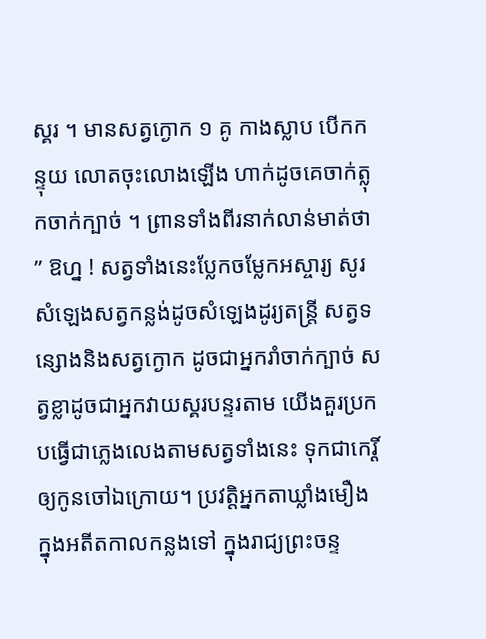ស្គរ ។ មានសត្វក្ងោក ១ គូ កាងស្លាប បើកកន្ទុយ លោតចុះលោងឡើង ហាក់ដូចគេចាក់ត្លុកចាក់ក្បាច់ ។ ព្រានទាំងពីរនាក់លាន់មាត់ថា ” ឱហ្ន ! សត្វទាំងនេះប្លែកចម្លែកអស្ចារ្យ សូរសំឡេងសត្វកន្លង់ដូចសំឡេងដូរ្យតន្ត្រី សត្វទន្សោងនិងសត្វក្ងោក ដូចជាអ្នករាំចាក់ក្បាច់ សត្វខ្លាដូចជាអ្នកវាយស្គរបន្ទរតាម យើងគួរប្រកបធ្វើជាភ្លេងលេងតាមសត្វទាំងនេះ ទុកជាកេរ្តិ៍ឲ្យកូនចៅឯក្រោយ។ ប្រវត្តិអ្នកតាឃ្លាំងមឿង
ក្នុងអតីតកាលកន្លងទៅ ក្នុងរាជ្យព្រះចន្ទ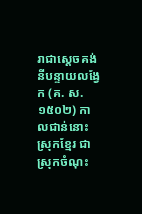រាជាស្ដេចគង់នីបន្ទាយលង្វែក (គ. ស. ១៥០២) កាលជាន់នោះស្រុកខ្មែរ ជាស្រុកចំណុះ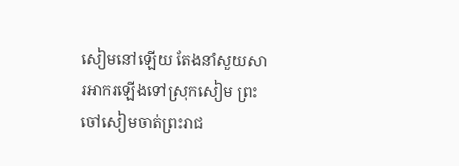សៀមនៅឡើយ តែងនាំសួយសារអាករឡើងទៅស្រុកសៀម ព្រះចៅសៀមចាត់ព្រះរាជ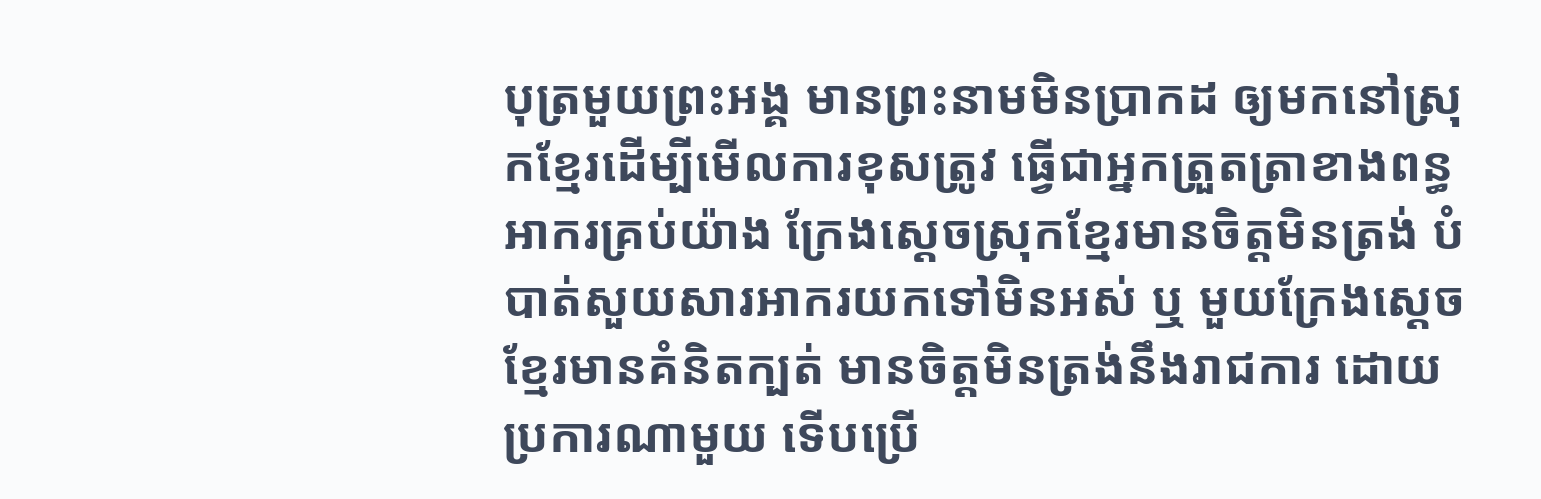បុត្រមួយព្រះអង្គ មានព្រះនាមមិនប្រាកដ ឲ្យមកនៅស្រុកខ្មែរដើម្បីមើលការខុសត្រូវ ធ្វើជាអ្នកត្រួតត្រាខាងពន្ធអាករគ្រប់យ៉ាង ក្រែងស្ដេចស្រុកខ្មែរមានចិត្តមិនត្រង់ បំបាត់សួយសារអាករយកទៅមិនអស់ ឬ មួយក្រែងស្ដេចខ្មែរមានគំនិតក្បត់ មានចិត្តមិនត្រង់នឹងរាជការ ដោយប្រការណាមួយ ទើបប្រើ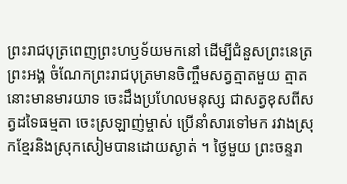ព្រះរាជបុត្រពេញព្រះហឫទ័យមកនៅ ដើម្បីជំនួសព្រះនេត្រព្រះអង្គ ចំណែកព្រះរាជបុត្រមានចិញ្ចឹមសត្វត្មាតមួយ ត្មាតនោះមានមារយាទ ចេះដឹងប្រហែលមនុស្ស ជាសត្វខុសពីសត្វដទៃធម្មតា ចេះស្រឡាញ់ម្ចាស់ ប្រើនាំសារទៅមក រវាងស្រុកខ្មែរនិងស្រុកសៀមបានដោយស្ងាត់ ។ ថ្ងៃមួយ ព្រះចន្ទរា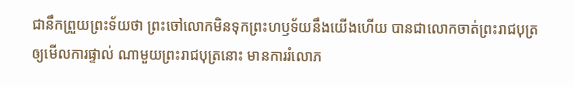ជានឹកព្រួយព្រះទ័យថា ព្រះចៅលោកមិនទុកព្រះហឫទ័យនឹងយើងហើយ បានជាលោកចាត់ព្រះរាជបុត្រឲ្យមើលការផ្ទាល់ ណាមួយព្រះរាជបុត្រនោះ មានការរំលោភ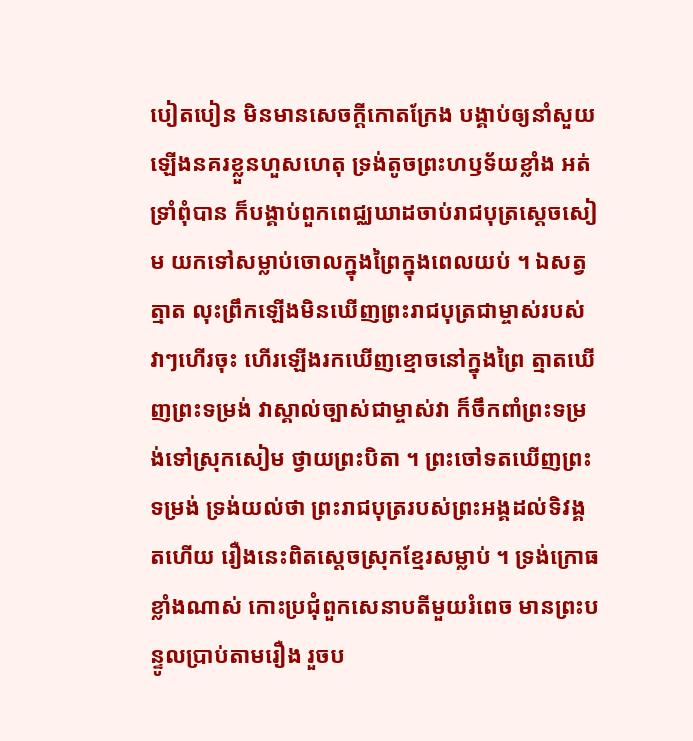បៀតបៀន មិនមានសេចក្ដីកោតក្រែង បង្គាប់ឲ្យនាំសួយឡើងនគរខ្លួនហួសហេតុ ទ្រង់តូចព្រះហឫទ័យខ្លាំង អត់ទ្រាំពុំបាន ក៏បង្គាប់ពួកពេជ្ឈឃាដចាប់រាជបុត្រស្ដេចសៀម យកទៅសម្លាប់ចោលក្នុងព្រៃក្នុងពេលយប់ ។ ឯសត្វត្មាត លុះព្រឹកឡើងមិនឃើញព្រះរាជបុត្រជាម្ចាស់របស់វាៗហើរចុះ ហើរឡើងរកឃើញខ្មោចនៅក្នុងព្រៃ ត្មាតឃើញព្រះទម្រង់ វាស្គាល់ច្បាស់ជាម្ចាស់វា ក៏ចឹកពាំព្រះទម្រង់ទៅស្រុកសៀម ថ្វាយព្រះបិតា ។ ព្រះចៅទតឃើញព្រះទម្រង់ ទ្រង់យល់ថា ព្រះរាជបុត្ររបស់ព្រះអង្គដល់ទិវង្គតហើយ រឿងនេះពិតស្ដេចស្រុកខ្មែរសម្លាប់ ។ ទ្រង់ក្រោធខ្លាំងណាស់ កោះប្រជុំពួកសេនាបតីមួយរំពេច មានព្រះបន្ទូលប្រាប់តាមរឿង រួចប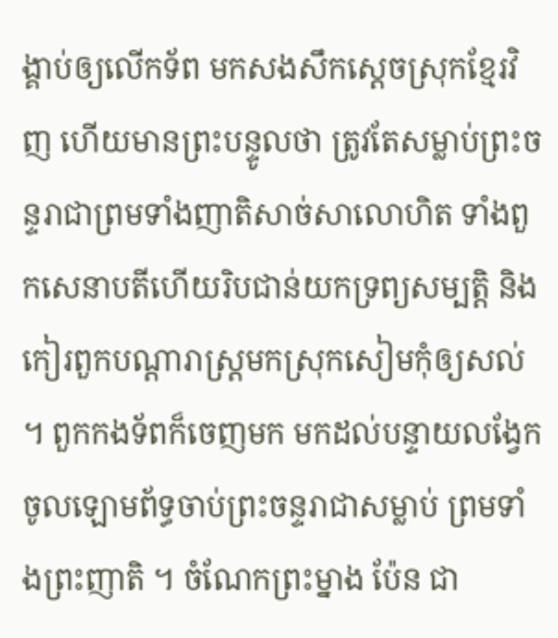ង្គាប់ឲ្យលើកទ័ព មកសងសឹកស្ដេចស្រុកខ្មែរវិញ ហើយមានព្រះបន្ទូលថា ត្រូវតែសម្លាប់ព្រះចន្ទរាជាព្រមទាំងញាតិសាច់សាលោហិត ទាំងពួកសេនាបតីហើយរិបជាន់យកទ្រព្យសម្បត្តិ និងកៀរពួកបណ្ដារាស្ត្រមកស្រុកសៀមកុំឲ្យសល់ ។ ពួកកងទ័ពក៏ចេញមក មកដល់បន្ទាយលង្វែក ចូលឡោមព័ទ្ធចាប់ព្រះចន្ទរាជាសម្លាប់ ព្រមទាំងព្រះញាតិ ។ ចំណែកព្រះម្នាង ប៉ែន ជា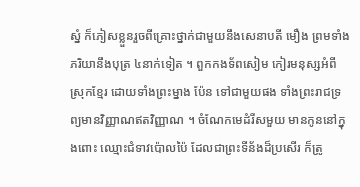ស្នំ ក៏ភៀសខ្លួនរួចពីគ្រោះថ្នាក់ជាមួយនឹងសេនាបតី មឿង ព្រមទាំងភរិយានឹងបុត្រ ៤នាក់ទៀត ។ ពួកកងទ័ពសៀម កៀរមនុស្សអំពីស្រុកខ្មែរ ដោយទាំងព្រះម្នាង ប៉ែន ទៅជាមួយផង ទាំងព្រះរាជទ្រព្យមានវិញ្ញាណឥតវិញ្ញាណ ។ ចំណែកមេដំរីសមួយ មានកូននៅក្នុងពោះ ឈ្មោះជំទាវប៉ោលប៉ៃ ដែលជាព្រះទីន័ងដ៏ប្រសើរ ក៏ត្រូ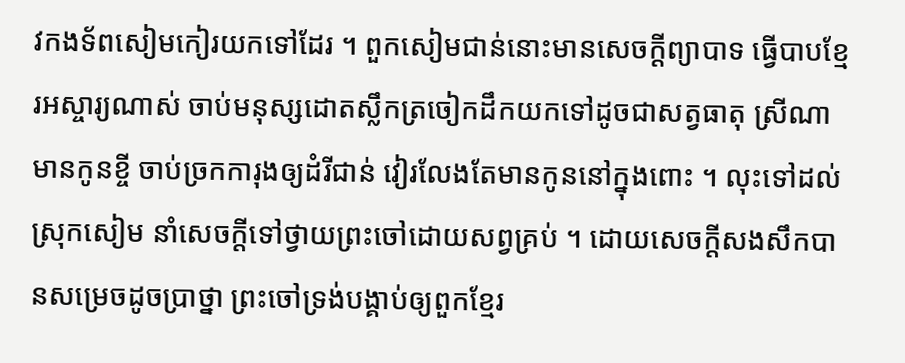វកងទ័ពសៀមកៀរយកទៅដែរ ។ ពួកសៀមជាន់នោះមានសេចក្ដីព្យាបាទ ធ្វើបាបខ្មែរអស្ចារ្យណាស់ ចាប់មនុស្សដោតស្លឹកត្រចៀកដឹកយកទៅដូចជាសត្វធាតុ ស្រីណាមានកូនខ្ចី ចាប់ច្រកការុងឲ្យដំរីជាន់ វៀរលែងតែមានកូននៅក្នុងពោះ ។ លុះទៅដល់ស្រុកសៀម នាំសេចក្ដីទៅថ្វាយព្រះចៅដោយសព្វគ្រប់ ។ ដោយសេចក្ដីសងសឹកបានសម្រេចដូចប្រាថ្នា ព្រះចៅទ្រង់បង្គាប់ឲ្យពួកខ្មែរ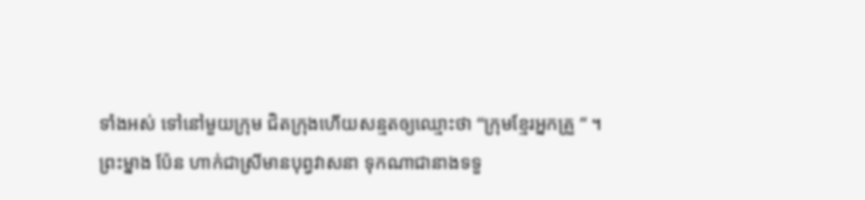ទាំងអស់ ទៅនៅមួយក្រុម ជិតក្រុងហើយសន្មតឲ្យឈ្មោះថា “ក្រុមខ្មែរអ្នកគ្រួ ” ។
ព្រះម្នាង ប៉ែន ហាក់ជាស្រីមានបុព្វវាសនា ទុកណាជានាងទទួ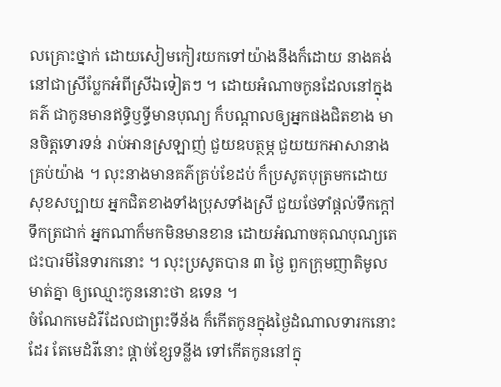លគ្រោះថ្នាក់ ដោយសៀមកៀរយកទៅយ៉ាងនឹងក៏ដោយ នាងគង់នៅជាស្រីប្លែកអំពីស្រីឯទៀតៗ ។ ដោយអំណាចកូនដែលនៅក្នុងគភ៌ ជាកូនមានឥទ្ធិឫទ្ធីមានបុណ្យ ក៏បណ្ដាលឲ្យអ្នកផងជិតខាង មានចិត្តទោរទន់ រាប់អានស្រឡាញ់ ជួយឧបត្ថម្ភ ជួយយកអាសានាងគ្រប់យ៉ាង ។ លុះនាងមានគភ៌គ្រប់ខែដប់ ក៏ប្រសូតបុត្រមកដោយសុខសប្បាយ អ្នកជិតខាងទាំងប្រុសទាំងស្រី ជួយថែទាំផ្ដល់ទឹកក្ដៅទឹកត្រជាក់ អ្នកណាក៏មកមិនមានខាន ដោយអំណាចគុណបុណ្យតេជះបារមីនៃទារកនោះ ។ លុះប្រសូតបាន ៣ ថ្ងៃ ពួកក្រុមញាតិមូលមាត់គ្នា ឲ្យឈ្មោះកូននោះថា ឧទេន ។
ចំណែកមេដំរីដែលជាព្រះទីន័ង ក៏កើតកូនក្នុងថ្ងៃដំណាលទារកនោះដែរ តែមេដំរីនោះ ផ្ដាច់ខ្សែទន្លីង ទៅកើតកូននៅក្នុ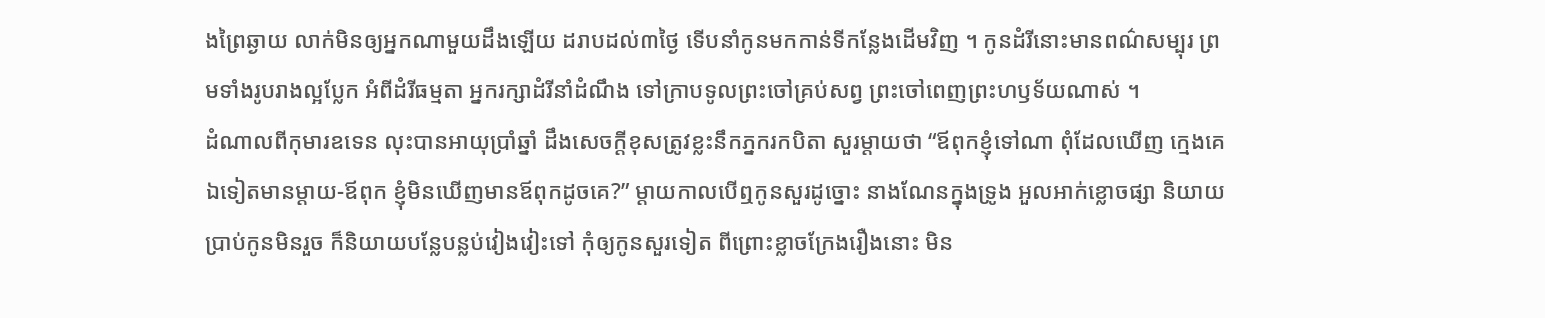ងព្រៃឆ្ងាយ លាក់មិនឲ្យអ្នកណាមួយដឹងឡើយ ដរាបដល់៣ថ្ងៃ ទើបនាំកូនមកកាន់ទីកន្លែងដើមវិញ ។ កូនដំរីនោះមានពណ៌សម្បុរ ព្រមទាំងរូបរាងល្អប្លែក អំពីដំរីធម្មតា អ្នករក្សាដំរីនាំដំណឹង ទៅក្រាបទូលព្រះចៅគ្រប់សព្វ ព្រះចៅពេញព្រះហឫទ័យណាស់ ។
ដំណាលពីកុមារឧទេន លុះបានអាយុប្រាំឆ្នាំ ដឹងសេចក្ដីខុសត្រូវខ្លះនឹកភ្នករកបិតា សួរម្ដាយថា “ឪពុកខ្ញុំទៅណា ពុំដែលឃើញ ក្មេងគេឯទៀតមានម្ដាយ-ឪពុក ខ្ញុំមិនឃើញមានឪពុកដូចគេ?” ម្ដាយកាលបើឮកូនសួរដូច្នោះ នាងណែនក្នុងទ្រូង អួលអាក់ខ្លោចផ្សា និយាយប្រាប់កូនមិនរួច ក៏និយាយបន្លែបន្លប់វៀងវៀះទៅ កុំឲ្យកូនសួរទៀត ពីព្រោះខ្លាចក្រែងរឿងនោះ មិន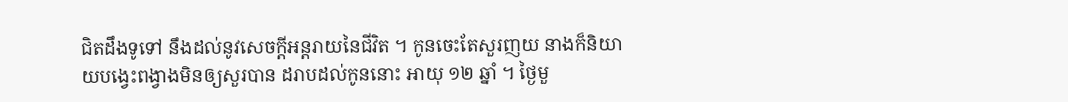ជិតដឹងទូទៅ នឹងដល់នូវសេចក្ដីអន្តរាយនៃជីវិត ។ កូនចេះតែសួរញយ នាងក៏និយាយបង្វេះពង្វាងមិនឲ្យសួរបាន ដរាបដល់កូននោះ អាយុ ១២ ឆ្នាំ ។ ថ្ងៃមួ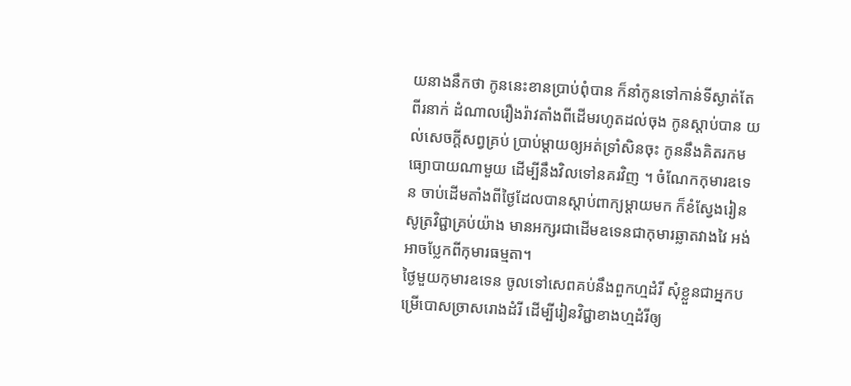យនាងនឹកថា កូននេះខានប្រាប់ពុំបាន ក៏នាំកូនទៅកាន់ទីស្ងាត់តែពីរនាក់ ដំណាលរឿងរ៉ាវតាំងពីដើមរហូតដល់ចុង កូនស្ដាប់បាន យល់សេចក្ដីសព្វគ្រប់ ប្រាប់ម្ដាយឲ្យអត់ទ្រាំសិនចុះ កូននឹងគិតរកមធ្យោបាយណាមួយ ដើម្បីនឹងវិលទៅនគរវិញ ។ ចំណែកកុមារឧទេន ចាប់ដើមតាំងពីថ្ងៃដែលបានស្ដាប់ពាក្យម្ដាយមក ក៏ខំស្វែងរៀនសូត្រវិជ្ជាគ្រប់យ៉ាង មានអក្សរជាដើមឧទេនជាកុមារឆ្លាតវាងវៃ អង់អាចប្លែកពីកុមារធម្មតា។
ថ្ងៃមួយកុមារឧទេន ចូលទៅសេពគប់នឹងពួកហ្មដំរី សុំខ្លួនជាអ្នកបម្រើបោសច្រាសរោងដំរី ដើម្បីរៀនវិជ្ជាខាងហ្មដំរីឲ្យ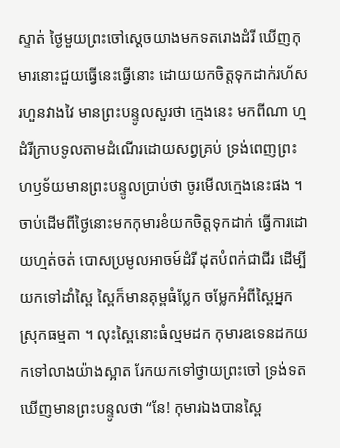ស្ទាត់ ថ្ងៃមួយព្រះចៅស្ដេចយាងមកទតរោងដំរី ឃើញកុមារនោះជួយធ្វើនេះធ្វើនោះ ដោយយកចិត្តទុកដាក់រហ័សរហួនវាងវៃ មានព្រះបន្ទូលសួរថា ក្មេងនេះ មកពីណា ហ្មដំរីក្រាបទូលតាមដំណើរដោយសព្វគ្រប់ ទ្រង់ពេញព្រះហឫទ័យមានព្រះបន្ទូលប្រាប់ថា ចូរមើលក្មេងនេះផង ។ ចាប់ដើមពីថ្ងៃនោះមកកុមារខំយកចិត្តទុកដាក់ ធ្វើការដោយហ្មត់ចត់ បោសប្រមូលអាចម៍ដំរី ដុតបំពក់ជាជីរ ដើម្បីយកទៅដាំស្ពៃ ស្ពៃក៏មានគុម្ពធំប្លែក ចម្លែកអំពីស្ពៃអ្នកស្រុកធម្មតា ។ លុះស្ពៃនោះធំល្មមដក កុមារឧទេនដកយកទៅលាងយ៉ាងស្អាត រែកយកទៅថ្វាយព្រះចៅ ទ្រង់ទតឃើញមានព្រះបន្ទូលថា “នែ! កុមារឯងបានស្ពៃ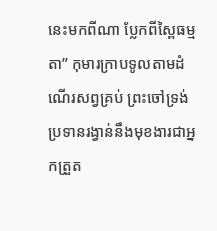នេះមកពីណា ប្លែកពីស្ពៃធម្មតា” កុមារក្រាបទូលតាមដំណើរសព្វគ្រប់ ព្រះចៅទ្រង់ប្រទានរង្វាន់នឹងមុខងារជាអ្នកត្រួត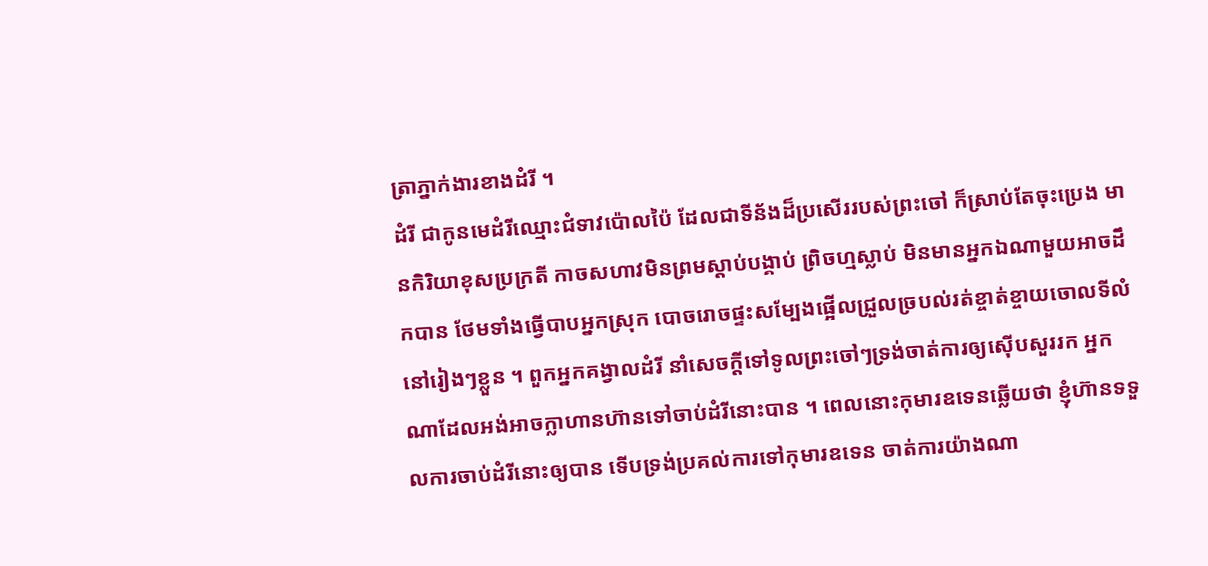ត្រាភ្នាក់ងារខាងដំរី ។
ដំរី ជាកូនមេដំរីឈ្មោះជំទាវប៉ោលប៉ៃ ដែលជាទីន័ងដ៏ប្រសើររបស់ព្រះចៅ ក៏ស្រាប់តែចុះប្រេង មានកិរិយាខុសប្រក្រតី កាចសហាវមិនព្រមស្ដាប់បង្គាប់ ព្រិចហ្មស្លាប់ មិនមានអ្នកឯណាមួយអាចដឹកបាន ថែមទាំងធ្វើបាបអ្នកស្រុក បោចរោចផ្ទះសម្បែងផ្អើលជ្រួលច្របល់រត់ខ្ចាត់ខ្ចាយចោលទីលំនៅរៀងៗខ្លួន ។ ពួកអ្នកគង្វាលដំរី នាំសេចក្ដីទៅទូលព្រះចៅៗទ្រង់ចាត់ការឲ្យស៊ើបសួររក អ្នកណាដែលអង់អាចក្លាហានហ៊ានទៅចាប់ដំរីនោះបាន ។ ពេលនោះកុមារឧទេនឆ្លើយថា ខ្ញុំហ៊ានទទួលការចាប់ដំរីនោះឲ្យបាន ទើបទ្រង់ប្រគល់ការទៅកុមារឧទេន ចាត់ការយ៉ាងណា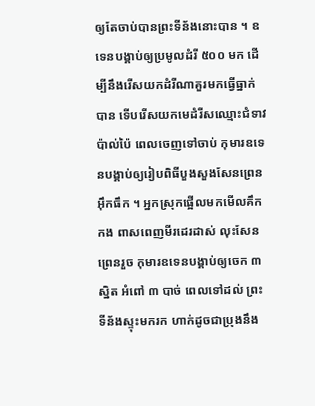ឲ្យតែចាប់បានព្រះទីន័ងនោះបាន ។ ឧទេនបង្គាប់ឲ្យប្រមូលដំរី ៥០០ មក ដើម្បីនឹងរើសយកដំរីណាគួរមកធ្វើធ្នាក់បាន ទើបរើសយកមេដំរីសឈ្មោះជំទាវប៉ាល់ប៉ៃ ពេលចេញទៅចាប់ កុមារឧទេនបង្គាប់ឲ្យរៀបពិធីបួងសួងសែនព្រេនអ៊ឹកធឹក ។ អ្នកស្រុកផ្អើលមកមើលគឹកកង ពាសពេញមីរដេរដាស់ លុះសែនព្រេនរួច កុមារឧទេនបង្គាប់ឲ្យចេក ៣ ស្និត អំពៅ ៣ បាច់ ពេលទៅដល់ ព្រះទីន័ងស្ទុះមករក ហាក់ដូចជាប្រុងនឹង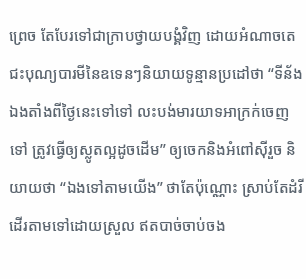ព្រេច តែបែរទៅជាក្រាបថ្វាយបង្គំវិញ ដោយអំណាចតេជះបុណ្យបារមីនៃឧទេនៗនិយាយទូន្មានប្រដៅថា “ទីន័ងឯងតាំងពីថ្ងៃនេះទៅទៅ លះបង់មារយាទអាក្រក់ចេញទៅ ត្រូវធ្វើឲ្យស្លូតល្អដូចដើម” ឲ្យចេកនិងអំពៅស៊ីរួច និយាយថា “ឯងទៅតាមយើង” ថាតែប៉ុណ្ណោះ ស្រាប់តែដំរីដើរតាមទៅដោយស្រួល ឥតបាច់ចាប់ចង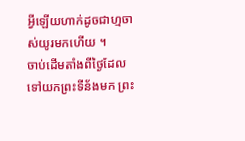អ្វីឡើយហាក់ដូចជាហ្មចាស់យូរមកហើយ ។
ចាប់ដើមតាំងពីថ្ងៃដែលទៅយកព្រះទីន័ងមក ព្រះ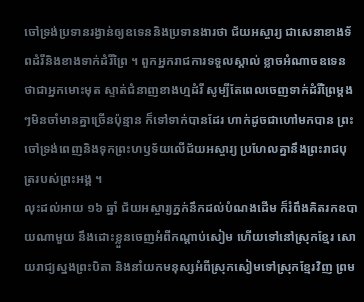ចៅទ្រង់ប្រទានរង្វាន់ឲ្យឧទេននិងប្រទានងារថា ជ័យអស្ចារ្យ ជាសេនាខាងទ័ពដំរីនិងខាងទាក់ដំរីព្រៃ ។ ពួកអ្នករាជការទទួលស្គាល់ ខ្លាចអំណាចឧទេនថាជាអ្នកមោះមុត ស្ទាត់ជំនាញខាងហ្មដំរី សូម្បីតែពេលចេញទាក់ដំរីព្រៃម្ដងៗមិនចាំមានគ្នាច្រើនប៉ុន្មាន ក៏ទៅទាក់បានដែរ ហាក់ដូចជាហៅមកបាន ព្រះចៅទ្រង់ពេញនិងទុកព្រះហឫទ័យលើជ័យអស្ចារ្យ ប្រហែលគ្នានឹងព្រះរាជបុត្ររបស់ព្រះអង្គ ។
លុះដល់អាយ ១៦ ឆ្នាំ ជ័យអស្ចារ្យភ្នក់នឹកដល់បំណងដើម ក៏រំពឹងគិតរកឧបាយណាមួយ នឹងដោះខ្លួនចេញអំពីកណ្ដាប់សៀម ហើយទៅនៅស្រុកខ្មែរ សោយរាជ្យស្នងព្រះបិតា និងនាំយកមនុស្សអំពីស្រុកសៀមទៅស្រុកខ្មែរវិញ ព្រម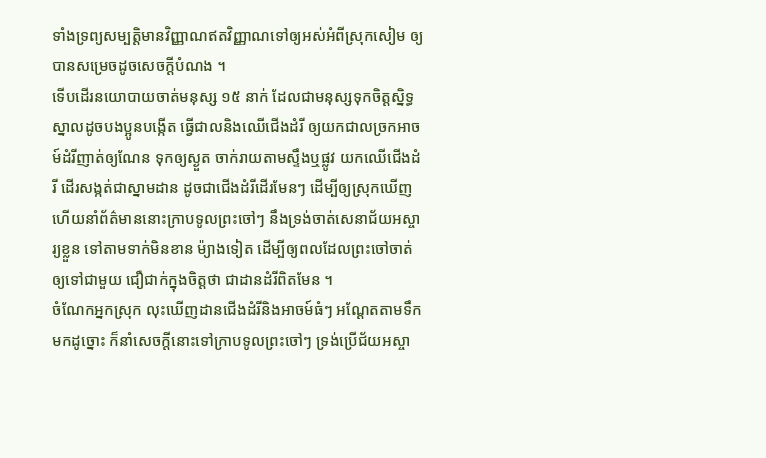ទាំងទ្រព្យសម្បត្តិមានវិញ្ញាណឥតវិញ្ញាណទៅឲ្យអស់អំពីស្រុកសៀម ឲ្យបានសម្រេចដូចសេចក្ដីបំណង ។
ទើបដើរនយោបាយចាត់មនុស្ស ១៥ នាក់ ដែលជាមនុស្សទុកចិត្តស្និទ្ធស្នាលដូចបងប្អូនបង្កើត ធ្វើជាលនិងឈើជើងដំរី ឲ្យយកជាលច្រកអាចម៍ដំរីញាត់ឲ្យណែន ទុកឲ្យស្ងួត ចាក់រាយតាមស្ទឹងឬផ្លូវ យកឈើជើងដំរី ដើរសង្កត់ជាស្នាមដាន ដូចជាជើងដំរីដើរមែនៗ ដើម្បីឲ្យស្រុកឃើញ ហើយនាំព័ត៌មាននោះក្រាបទូលព្រះចៅៗ នឹងទ្រង់ចាត់សេនាជ័យអស្ចារ្យខ្លួន ទៅតាមទាក់មិនខាន ម៉្យាងទៀត ដើម្បីឲ្យពលដែលព្រះចៅចាត់ឲ្យទៅជាមួយ ជឿជាក់ក្នុងចិត្តថា ជាដានដំរីពិតមែន ។
ចំណែកអ្នកស្រុក លុះឃើញដានជើងដំរីនិងអាចម៍ធំៗ អណ្ដែតតាមទឹកមកដូច្នោះ ក៏នាំសេចក្ដីនោះទៅក្រាបទូលព្រះចៅៗ ទ្រង់ប្រើជ័យអស្ចា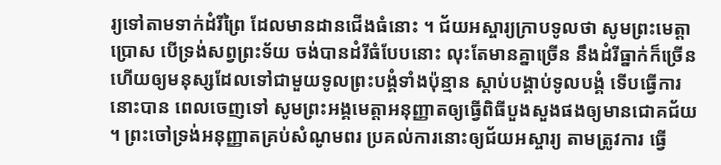រ្យទៅតាមទាក់ដំរីព្រៃ ដែលមានដានជើងធំនោះ ។ ជ័យអស្ចារ្យក្រាបទូលថា សូមព្រះមេត្តាប្រោស បើទ្រង់សព្វព្រះទ័យ ចង់បានដំរីធំបែបនោះ លុះតែមានគ្នាច្រើន នឹងដំរីធ្នាក់ក៏ច្រើន ហើយឲ្យមនុស្សដែលទៅជាមួយទូលព្រះបង្គំទាំងប៉ុន្មាន ស្ដាប់បង្គាប់ទូលបង្គំ ទើបធ្វើការនោះបាន ពេលចេញទៅ សូមព្រះអង្គមេត្តាអនុញ្ញាតឲ្យធ្វើពិធីបួងសួងផងឲ្យមានជោគជ័យ ។ ព្រះចៅទ្រង់អនុញ្ញាតគ្រប់សំណូមពរ ប្រគល់ការនោះឲ្យជ័យអស្ចារ្យ តាមត្រូវការ ធ្វើ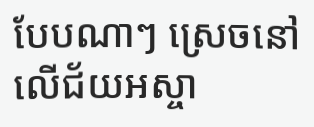បែបណាៗ ស្រេចនៅលើជ័យអស្ចា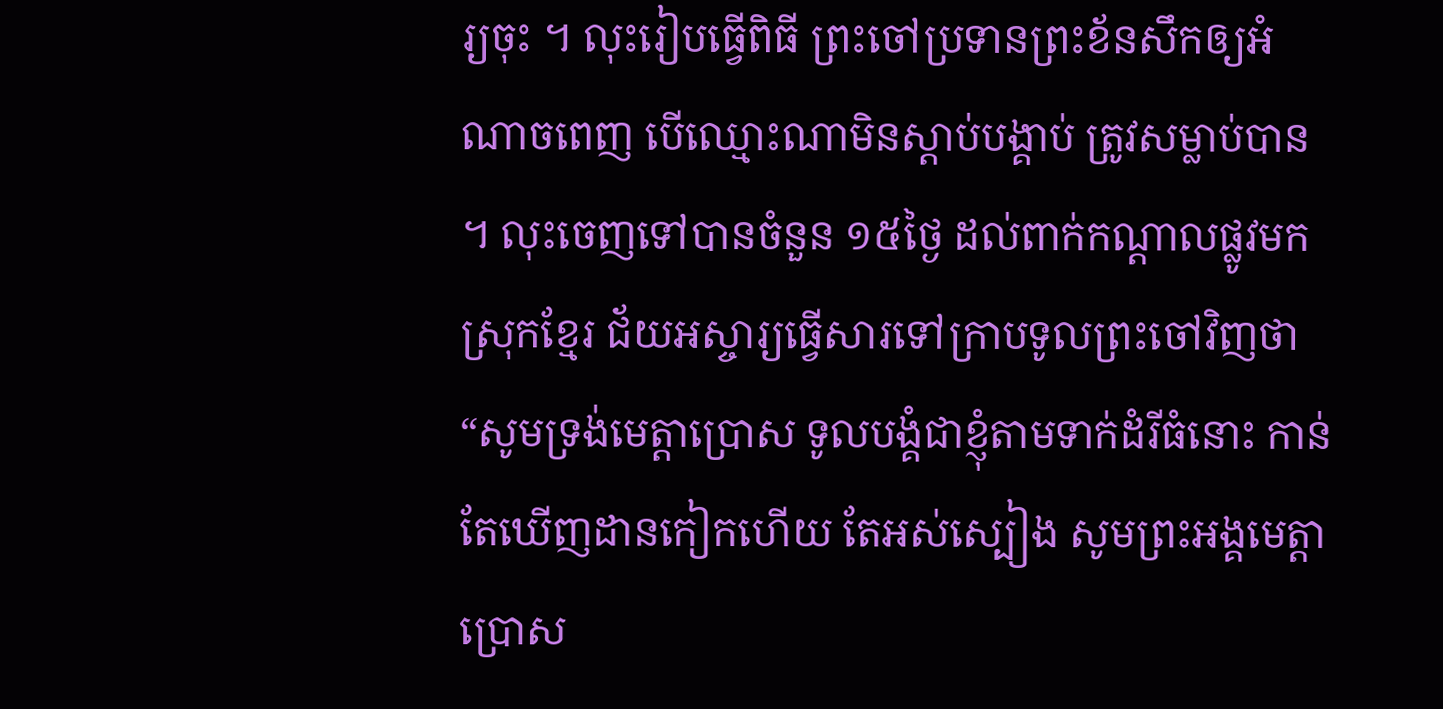រ្យចុះ ។ លុះរៀបធ្វើពិធី ព្រះចៅប្រទានព្រះខ័នសឹកឲ្យអំណាចពេញ បើឈ្មោះណាមិនស្ដាប់បង្គាប់ ត្រូវសម្លាប់បាន ។ លុះចេញទៅបានចំនួន ១៥ថ្ងៃ ដល់ពាក់កណ្ដាលផ្លូវមកស្រុកខ្មែរ ជ័យអស្ចារ្យធ្វើសារទៅក្រាបទូលព្រះចៅវិញថា “សូមទ្រង់មេត្តាប្រោស ទូលបង្គំជាខ្ញុំតាមទាក់ដំរីធំនោះ កាន់តែឃើញដានកៀកហើយ តែអស់ស្បៀង សូមព្រះអង្គមេត្តាប្រោស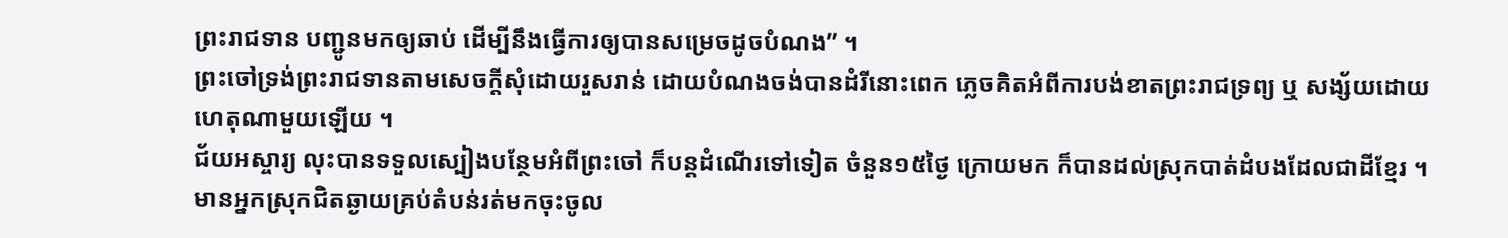ព្រះរាជទាន បញ្ជូនមកឲ្យឆាប់ ដើម្បីនឹងធ្វើការឲ្យបានសម្រេចដូចបំណង” ។
ព្រះចៅទ្រង់ព្រះរាជទានតាមសេចក្ដីសុំដោយរួសរាន់ ដោយបំណងចង់បានដំរីនោះពេក ភ្លេចគិតអំពីការបង់ខាតព្រះរាជទ្រព្យ ឬ សង្ស័យដោយហេតុណាមួយឡើយ ។
ជ័យអស្ចារ្យ លុះបានទទួលស្បៀងបន្ថែមអំពីព្រះចៅ ក៏បន្តដំណើរទៅទៀត ចំនួន១៥ថ្ងៃ ក្រោយមក ក៏បានដល់ស្រុកបាត់ដំបងដែលជាដីខ្មែរ ។ មានអ្នកស្រុកជិតឆ្ងាយគ្រប់តំបន់រត់មកចុះចូល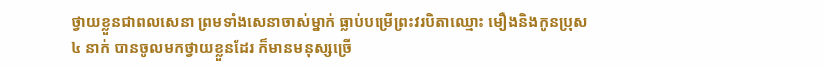ថ្វាយខ្លួនជាពលសេនា ព្រមទាំងសេនាចាស់ម្នាក់ ធ្លាប់បម្រើព្រះវរបិតាឈ្មោះ មឿងនិងកូនប្រុស៤ នាក់ បានចូលមកថ្វាយខ្លួនដែរ ក៏មានមនុស្សច្រើ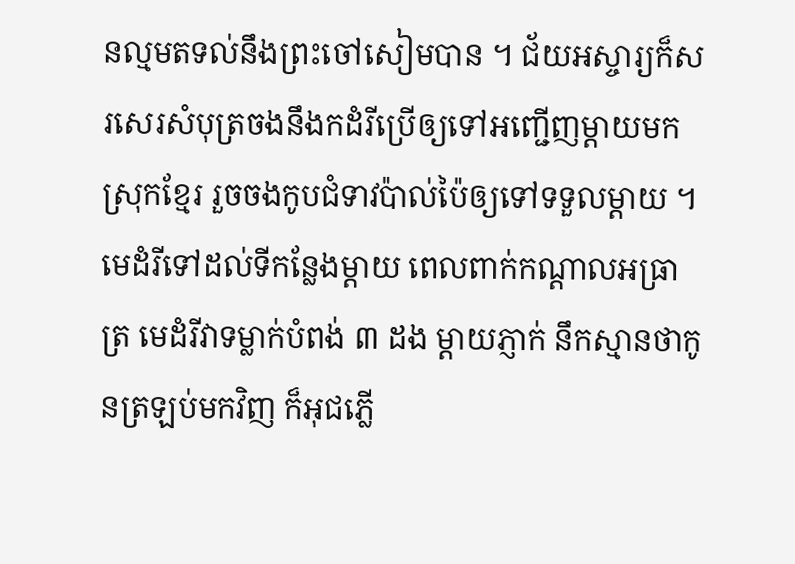នល្មមតទល់នឹងព្រះចៅសៀមបាន ។ ជ័យអស្ចារ្យក៏សរសេរសំបុត្រចងនឹងកដំរីប្រើឲ្យទៅអញ្ជើញម្ដាយមកស្រុកខ្មែរ រួចចងកូបជំទាវប៉ាល់ប៉ៃឲ្យទៅទទួលម្ដាយ ។ មេដំរីទៅដល់ទីកន្លែងម្ដាយ ពេលពាក់កណ្ដាលអធ្រាត្រ មេដំរីវាទម្លាក់បំពង់ ៣ ដង ម្ដាយភ្ញាក់ នឹកស្មានថាកូនត្រឡប់មកវិញ ក៏អុជភ្លើ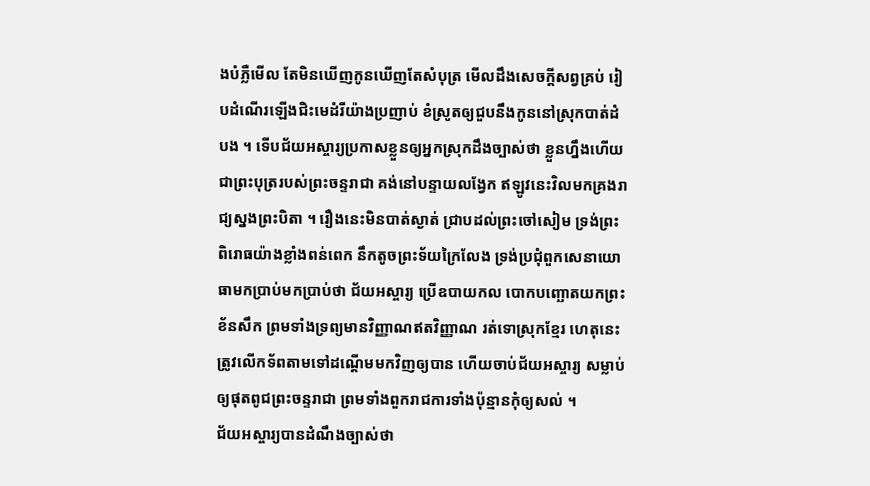ងបំភ្លឺមើល តែមិនឃើញកូនឃើញតែសំបុត្រ មើលដឹងសេចក្ដីសព្វគ្រប់ រៀបដំណើរឡើងជិះមេដំរីយ៉ាងប្រញាប់ ខំស្រូតឲ្យជួបនឹងកូននៅស្រុកបាត់ដំបង ។ ទើបជ័យអស្ចារ្យប្រកាសខ្លួនឲ្យអ្នកស្រុកដឹងច្បាស់ថា ខ្លួនហ្នឹងហើយជាព្រះបុត្ររបស់ព្រះចន្ទរាជា គង់នៅបន្ទាយលង្វែក ឥឡូវនេះវិលមកគ្រងរាជ្យស្នងព្រះបិតា ។ រឿងនេះមិនបាត់ស្ងាត់ ជ្រាបដល់ព្រះចៅសៀម ទ្រង់ព្រះពិរោធយ៉ាងខ្លាំងពន់ពេក នឹកតូចព្រះទ័យក្រៃលែង ទ្រង់ប្រជុំពួកសេនាយោធាមកប្រាប់មកប្រាប់ថា ជ័យអស្ចារ្យ ប្រើឧបាយកល បោកបញ្ឆោតយកព្រះខ័នសឹក ព្រមទាំងទ្រព្យមានវិញ្ញាណឥតវិញ្ញាណ រត់ទោស្រុកខ្មែរ ហេតុនេះ ត្រូវលើកទ័ពតាមទៅដណ្ដើមមកវិញឲ្យបាន ហើយចាប់ជ័យអស្ចារ្យ សម្លាប់ឲ្យផុតពូជព្រះចន្ទរាជា ព្រមទាំងពួករាជការទាំងប៉ុន្មានកុំឲ្យសល់ ។
ជ័យអស្ចារ្យបានដំណឹងច្បាស់ថា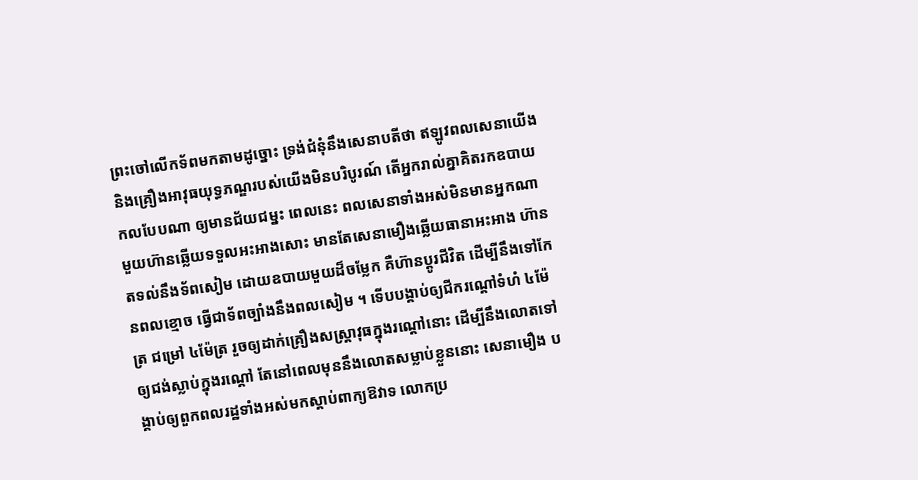ព្រះចៅលើកទ័ពមកតាមដូច្នោះ ទ្រង់ជំនុំនឹងសេនាបតីថា ឥឡូវពលសេនាយើងនិងគ្រឿងអាវុធយុទ្ធភណ្ឌរបស់យើងមិនបរិបូរណ៍ តើអ្នករាល់គ្នាគិតរកឧបាយកលបែបណា ឲ្យមានជ័យជម្នះ ពេលនេះ ពលសេនាទាំងអស់មិនមានអ្នកណាមួយហ៊ានឆ្លើយទទួលអះអាងសោះ មានតែសេនាមឿងឆ្លើយធានាអះអាង ហ៊ានតទល់នឹងទ័ពសៀម ដោយឧបាយមួយដ៏ចម្លែក គឺហ៊ានប្ដូរជីវិត ដើម្បីនឹងទៅកែនពលខ្មោច ធ្វើជាទ័ពច្បាំងនឹងពលសៀម ។ ទើបបង្គាប់ឲ្យជីករណ្ដៅទំហំ ៤ម៉ែត្រ ជម្រៅ ៤ម៉ែត្រ រួចឲ្យដាក់គ្រឿងសស្ត្រាវុធក្នុងរណ្ដៅនោះ ដើម្បីនឹងលោតទៅឲ្យជង់ស្លាប់ក្នុងរណ្ដៅ តែនៅពេលមុននឹងលោតសម្លាប់ខ្លួននោះ សេនាមឿង បង្គាប់ឲ្យពួកពលរដ្ឋទាំងអស់មកស្ដាប់ពាក្យឱវាទ លោកប្រ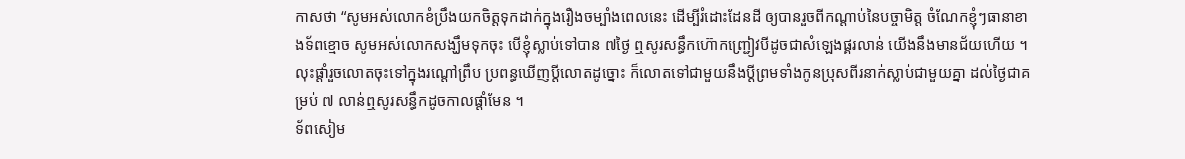កាសថា “សូមអស់លោកខំប្រឹងយកចិត្តទុកដាក់ក្នុងរឿងចម្បាំងពេលនេះ ដើម្បីរំដោះដែនដី ឲ្យបានរួចពីកណ្ដាប់នៃបច្ចាមិត្ត ចំណែកខ្ញុំៗធានាខាងទ័ពខ្មោច សូមអស់លោកសង្ឃឹមទុកចុះ បើខ្ញុំស្លាប់ទៅបាន ៧ថ្ងៃ ឮសូរសន្ធឹកហ៊ោកញ្ជ្រៀវបីដូចជាសំឡេងផ្គរលាន់ យើងនឹងមានជ័យហើយ ។ លុះផ្ដាំរួចលោតចុះទៅក្នុងរណ្ដៅព្រឹប ប្រពន្ធឃើញប្ដីលោតដូច្នោះ ក៏លោតទៅជាមួយនឹងប្ដីព្រមទាំងកូនប្រុសពីរនាក់ស្លាប់ជាមួយគ្នា ដល់ថ្ងៃជាគម្រប់ ៧ លាន់ឮសូរសន្ធឹកដូចកាលផ្ដាំមែន ។
ទ័ពសៀម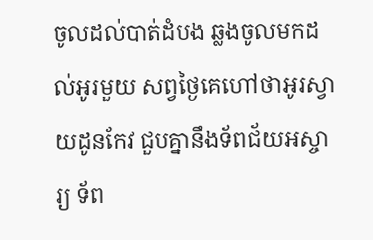ចូលដល់បាត់ដំបង ឆ្លងចូលមកដល់អូរមួយ សព្វថ្ងៃគេហៅថាអូរស្វាយដូនកែវ ជួបគ្នានឹងទ័ពជ័យអស្ចារ្យ ទ័ព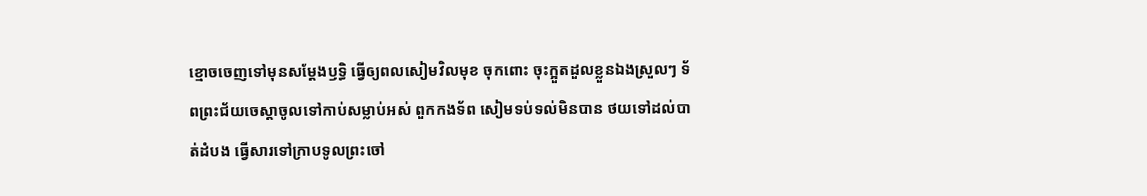ខ្មោចចេញទៅមុនសម្ដែងឫទ្ធិ ធ្វើឲ្យពលសៀមវិលមុខ ចុកពោះ ចុះក្អួតដួលខ្លួនឯងស្រួលៗ ទ័ពព្រះជ័យចេស្ដាចូលទៅកាប់សម្លាប់អស់ ពួកកងទ័ព សៀមទប់ទល់មិនបាន ថយទៅដល់បាត់ដំបង ធ្វើសារទៅក្រាបទូលព្រះចៅ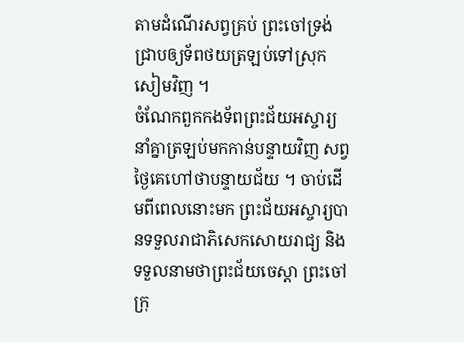តាមដំណើរសព្វគ្រប់ ព្រះចៅទ្រង់ជ្រាបឲ្យទ័ពថយត្រឡប់ទៅស្រុកសៀមវិញ ។
ចំណែកពួកកងទ័ពព្រះជ័យអស្ចារ្យ នាំគ្នាត្រឡប់មកកាន់បន្ទាយវិញ សព្វថ្ងៃគេហៅថាបន្ទាយជ័យ ។ ចាប់ដើមពីពេលនោះមក ព្រះជ័យអស្ចារ្យបានទទួលរាជាភិសេកសោយរាជ្យ និងទទួលនាមថាព្រះជ័យចេស្ដា ព្រះចៅក្រុ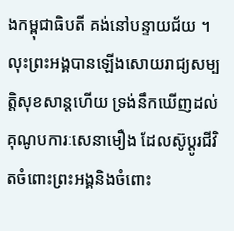ងកម្ពុជាធិបតី គង់នៅបន្ទាយជ័យ ។ លុះព្រះអង្គបានឡើងសោយរាជ្យសម្បត្តិសុខសាន្តហើយ ទ្រង់នឹកឃើញដល់គុណូបការៈសេនាមឿង ដែលស៊ូប្ដូរជីវិតចំពោះព្រះអង្គនិងចំពោះ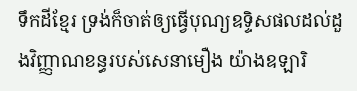ទឹកដីខ្មែរ ទ្រង់ក៏ចាត់ឲ្យធ្វើបុណ្យឧទ្ទិសផលដល់ដួងវិញ្ញាណខន្ធរបស់សេនាមឿង យ៉ាងឧឡារិ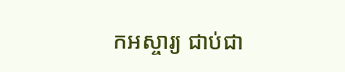កអស្ចារ្យ ជាប់ជា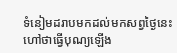ទំនៀមដរាបមកដល់មកសព្វថ្ងៃនេះ ហៅថាធ្វើបុណ្យឡើង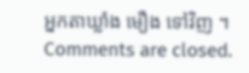អ្នកតាឃ្លាំង មឿង ទៅវិញ ។
Comments are closed.